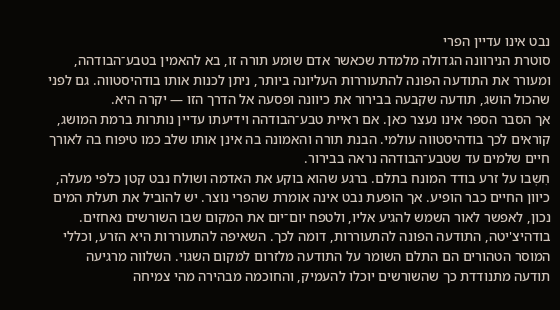נבט אינו עדיין הפרי
סוטרת הנירוונה הגדולה מלמדת שכאשר אדם שומע תורה זו, בא להאמין בטבע־הבודהה, ומעורר את התודעה הפונה להתעוררות העליונה ביותר, ניתן לכנות אותו בודהיסטווה. גם לפני שהכול הושג, תודעה שקבעה בבירור את כיוונה ופסעה אל הדרך הזו — יקרה היא.
אך הסבר הספר אינו נעצר כאן. אם ראיית טבע־הבודהה וידיעתו עדיין נותרות ברמת המושג, קוראים לכך בודהיסטווה עולמי. הבנת תורה והאמונה בה אינן אותו שלב כמו טיפוח בה לאורך חיים שלמים עד שטבע־הבודהה נראה בבירור.
חִשְבו על זרע בודד המונח בתלם. ברגע שהוא בוקע את האדמה ושולח נבט קטן כלפי מעלה, כיוון החיים כבר הופיע. אך הופעת נבט אינה אומרת שהפרי נוצר. יש להוביל את תעלת המים נכון, לאפשר לאור השמש להגיע אליו, ולטפח יום־יום את המקום שבו השורשים נאחזים.
בודהיצ'יטה, התודעה הפונה להתעוררות, דומה לכך. השאיפה להתעוררות היא הזרע, וכללי המוסר הטהורים הם התלם השומר על התודעה מלזרום למקום השגוי. השלווה מרגיעה תודעה מתנודדת כך שהשורשים יוכלו להעמיק, והחוכמה מבהירה מהי צמיחה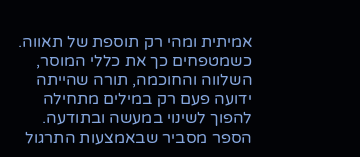אמיתית ומהי רק תוספת של תאווה.
כשמטפחים כך את כללי המוסר, השלווה והחוכמה, תורה שהייתה ידועה פעם רק במילים מתחילה להפוך לשינוי במעשה ובתודעה. הספר מסביר שבאמצעות התרגול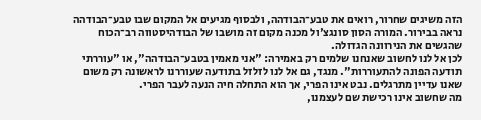הזה משיגים שחרור, רואים את טבע־הבודהה, ולבסוף מגיעים אל המקום שבו טבע־הבודהה נראה בבירור. המורה הסון סונגצ'ול מכנה מקום זה מושבו של הבודהיסטווה רב־הכוח שהגשים את הנירוונה הגדולה.
לכן אל לנו לחשוב שאנחנו שלמים רק באמירה: "אני מאמין בטבע־הבודהה", או "עוררתי תודעה הפונה להתעוררות". מנגד, גם אל לנו לזלזל בתודעה שעוררנו לראשונה רק משום שאנו עדיין מתרגלים. נבט אינו הפרי, אך הוא התחלה חיה הנעה לעבר הפרי.
מה שחשוב אינו רכישת שם לעצמנו,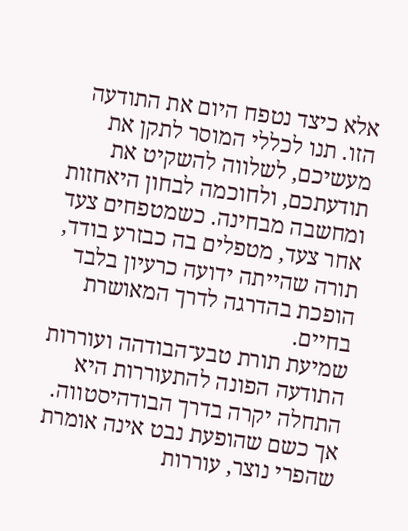אלא כיצד נטפח היום את התודעה הזו. תנו לכללי המוסר לתקן את מעשיכם, לשלווה להשקיט את תודעתכם, ולחוכמה לבחון היאחזות ומחשבה מבחינה. כשמטפחים צעד אחר צעד, מטפלים בה כבזרע בודד, תורה שהייתה ידועה כרעיון בלבד הופכת בהדרגה לדרך המאושרת בחיים.
שמיעת תורת טבע־הבודהה ועוררות התודעה הפונה להתעוררות היא התחלה יקרה בדרך הבודהיסטווה. אך כשם שהופעת נבט אינה אומרת שהפרי נוצר, עוררות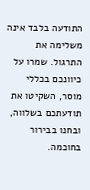התודעה בלבד אינה משלימה את התרגול. שמרו על כיוונכם בכללי מוסר, השקיטו את תודעתכם בשלווה, ובחנו בבירור בחוכמה.